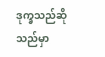ဒုက္ခသည်ဆိုသည်မှာ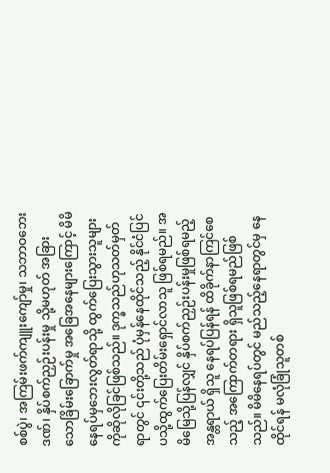စစ်ပွဲ၊ အကြမ်းဖက်ကျူးကျော်မှု၊ သဘာဝဘေးဒဏ်၊ နှိပ်စက်ညှဉ်းပန်းမှု သို့မဟုတ် အခြားသောခြိမ်းခြောက်မှု အခြေအနေများကြောင့် မိမိနေရပ်မှဘေးလွတ်ရာသို့ ထွက်ပြေးသွားသူများကိုဆိုလိုခြင်ဖြစ်သည်။ ဒုက္ခသည်ဟုသတ်မှတ်ရာတွင် ၎င်းတို့သည် ပုံမှန်နေထိုင်သည့် နိုင်ငံပြင်ပသို့ထွက်ပြေးတိမ်းရှောင်လာသူ ဖြစ်ရမည်။ အမိမြေသို့ပြန်လျှင် နှိပ်စက်ညှဉ်းပန်းမှုဖြစ်ရမည့်အန္တရာယ် ရှိသူ နေရပ်ပြန်ရန် ထိခိုက်နာကြင်စေသည့် အကြောက်တရား ရှိသူဖြစ်ရမည်ဖြစ်သည်။ မိမိနေရပ်တွင် မည်သည့်နေရာတွင်မှ နေထိုင်ရန် မလုံခြုံသူတစ်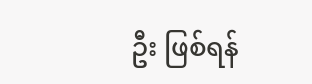ဦး ဖြစ်ရန်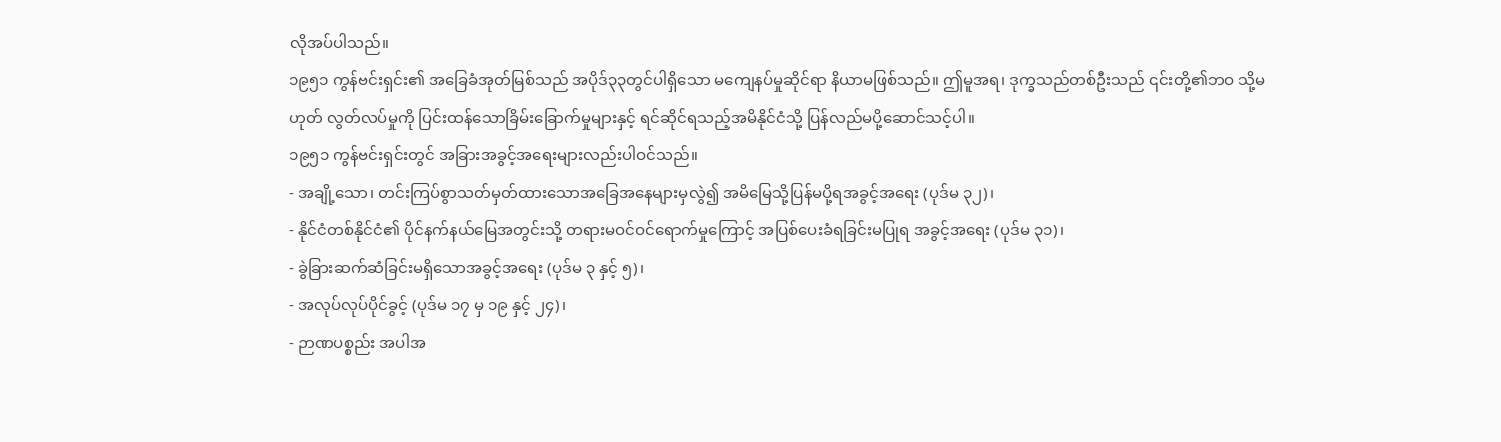လိုအပ်ပါသည်။
၁၉၅၁ ကွန်ဗင်းရှင်း၏ အခြေခံအုတ်မြစ်သည် အပိုဒ်၃၃တွင်ပါရှိသော မကျေနပ်မှုဆိုင်ရာ နိယာမဖြစ်သည်။ ဤမူအရ၊ ဒုက္ခသည်တစ်ဦးသည် ၎င်းတို့၏ဘဝ သို့မဟုတ် လွတ်လပ်မှုကို ပြင်းထန်သောခြိမ်းခြောက်မှုများနှင့် ရင်ဆိုင်ရသည့်အမိနိုင်ငံသို့ ပြန်လည်မပို့ဆောင်သင့်ပါ။
၁၉၅၁ ကွန်ဗင်းရှင်းတွင် အခြားအခွင့်အရေးများလည်းပါဝင်သည်။
- အချို့သော၊ တင်းကြပ်စွာသတ်မှတ်ထားသောအခြေအနေများမှလွဲ၍ အမိမြေသို့ပြန်မပို့ရအခွင့်အရေး (ပုဒ်မ ၃၂)၊
- နိုင်ငံတစ်နိုင်ငံ၏ ပိုင်နက်နယ်မြေအတွင်းသို့ တရားမဝင်ဝင်ရောက်မှုကြောင့် အပြစ်ပေးခံရခြင်းမပြုရ အခွင့်အရေး (ပုဒ်မ ၃၁)၊
- ခွဲခြားဆက်ဆံခြင်းမရှိသောအခွင့်အရေး (ပုဒ်မ ၃ နှင့် ၅)၊
- အလုပ်လုပ်ပိုင်ခွင့် (ပုဒ်မ ၁၇ မှ ၁၉ နှင့် ၂၄)၊
- ဉာဏပစ္စည်း အပါအ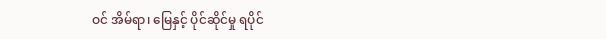ဝင် အိမ်ရာ၊ မြေနှင့် ပိုင်ဆိုင်မှု ရပိုင်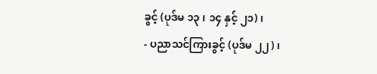ခွင့် (ပုဒ်မ ၁၃၊ ၁၄ နှင့် ၂၁)၊
- ပညာသင်ကြားခွင့် (ပုဒ်မ ၂၂)၊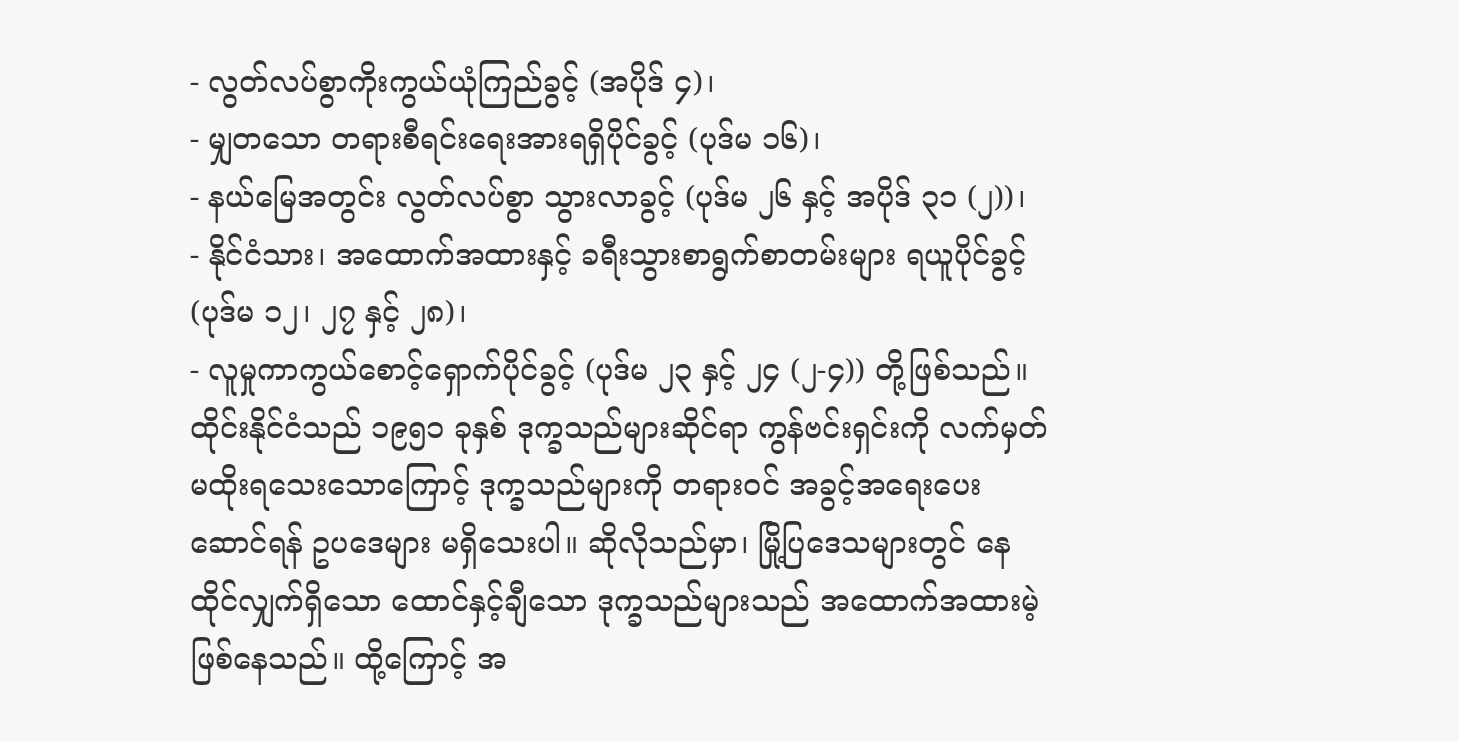- လွတ်လပ်စွာကိုးကွယ်ယုံကြည်ခွင့် (အပိုဒ် ၄)၊
- မျှတသော တရားစီရင်းရေးအားရရှိပိုင်ခွင့် (ပုဒ်မ ၁၆)၊
- နယ်မြေအတွင်း လွတ်လပ်စွာ သွားလာခွင့် (ပုဒ်မ ၂၆ နှင့် အပိုဒ် ၃၁ (၂))၊
- နိုင်ငံသား၊ အထောက်အထားနှင့် ခရီးသွားစာရွက်စာတမ်းများ ရယူပိုင်ခွင့် (ပုဒ်မ ၁၂၊ ၂၇ နှင့် ၂၈)၊
- လူမှုကာကွယ်စောင့်ရှောက်ပိုင်ခွင့် (ပုဒ်မ ၂၃ နှင့် ၂၄ (၂-၄)) တို့ဖြစ်သည်။
ထိုင်းနိုင်ငံသည် ၁၉၅၁ ခုနှစ် ဒုက္ခသည်များဆိုင်ရာ ကွန်ဗင်းရှင်းကို လက်မှတ်မထိုးရသေးသောကြောင့် ဒုက္ခသည်များကို တရားဝင် အခွင့်အရေးပေးဆောင်ရန် ဥပဒေများ မရှိသေးပါ။ ဆိုလိုသည်မှာ၊ မြို့ပြဒေသများတွင် နေထိုင်လျှက်ရှိသော ထောင်နှင့်ချီသော ဒုက္ခသည်များသည် အထောက်အထားမဲ့ ဖြစ်နေသည်။ ထို့ကြောင့် အ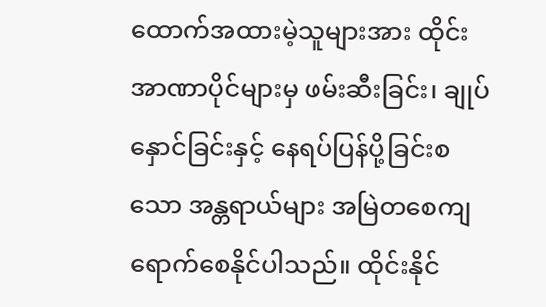ထောက်အထားမဲ့သူများအား ထိုင်းအာဏာပိုင်များမှ ဖမ်းဆီးခြင်း၊ ချုပ်နှောင်ခြင်းနှင့် နေရပ်ပြန်ပို့ခြင်းစသော အန္တရာယ်များ အမြဲတစေကျရောက်စေနိုင်ပါသည်။ ထိုင်းနိုင်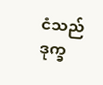ငံသည် ဒုက္ခ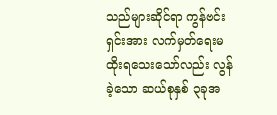သည်များဆိုင်ရာ ကွန်ဗင်းရှင်းအား လက်မှတ်ရေးမထိုးရသေးသော်လည်း လွန်ခဲ့သော ဆယ်စုနှစ် ၃ခုအ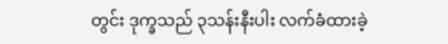တွင်း ဒုက္ခသည် ၃သန်းနီးပါး လက်ခံထားခဲ့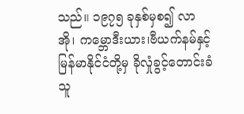သည်။ ၁၉၇၅ ခုနှစ်မှစ၍ လာအို၊ ကမ္ဘောဒီးယား၊ဗီယက်နမ်နှင့် မြန်မာနိုင်ငံတို့မှ ခိုလှုံခွင့်တောင်းခံသူ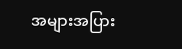အများအပြား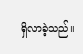ရှိလာခဲ့သည်။